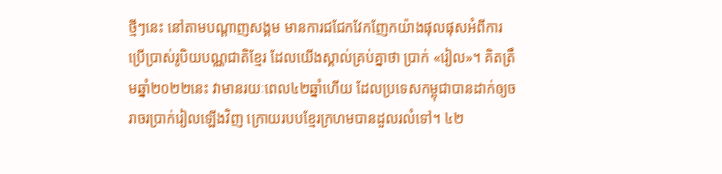ថ្មីៗនេះ នៅតាមបណ្ដាញសង្គម មានការជជែកវែកញែកយ៉ាងផុលផុសអំពីការប្រើប្រាស់រូបិយបណ្ណជាតិខ្មែរ ដែលយើងស្គាល់គ្រប់គ្នាថា ប្រាក់ «រៀល»។ គិតត្រឹមឆ្នាំ២០២២នេះ វាមានរយៈពេល៤២ឆ្នាំហើយ ដែលប្រទេសកម្ពុជាបានដាក់ឲ្យចរាចរប្រាក់រៀលឡើងវិញ ក្រោយរបបខ្មែរក្រហមបានដួលរលំទៅ។ ៤២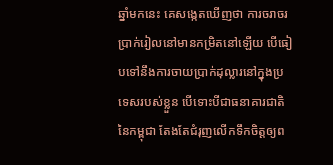ឆ្នាំមកនេះ គេសង្កេតឃើញថា ការចរាចរប្រាក់រៀលនៅមានកម្រិតនៅឡើយ បើធៀបទៅនឹងការចាយប្រាក់ដុល្លារនៅក្នុងប្រទេសរបស់ខ្លួន បើទោះបីជាធនាគារជាតិនៃកម្ពុជា តែងតែជំរុញលើកទឹកចិត្តឲ្យព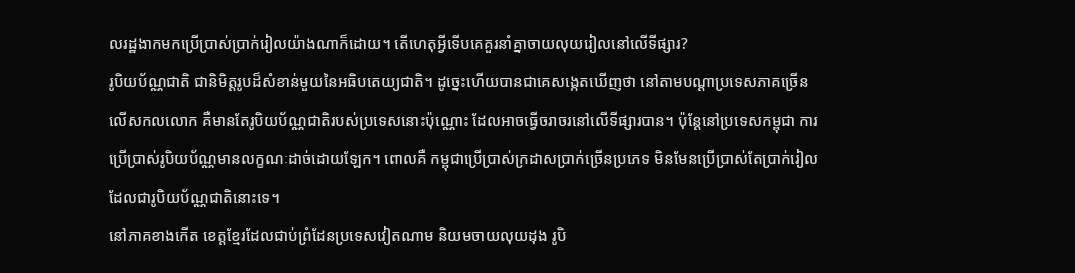លរដ្ឋងាកមកប្រើប្រាស់ប្រាក់រៀលយ៉ាងណាក៏ដោយ។ តើហេតុអ្វីទើបគេគួរនាំគ្នាចាយលុយរៀលនៅលើទីផ្សារ?
រូបិយប័ណ្ណជាតិ ជានិមិត្តរូបដ៏សំខាន់មួយនៃអធិបតេយ្យជាតិ។ ដូច្នេះហើយបានជាគេសង្កេតឃើញថា នៅតាមបណ្ដាប្រទេសភាគច្រើនលើសកលលោក គឺមានតែរូបិយប័ណ្ណជាតិរបស់ប្រទេសនោះប៉ុណ្ណោះ ដែលអាចធ្វើចរាចរនៅលើទីផ្សារបាន។ ប៉ុន្តែនៅប្រទេសកម្ពុជា ការប្រើប្រាស់រូបិយប័ណ្ណមានលក្ខណៈដាច់ដោយឡែក។ ពោលគឺ កម្ពុជាប្រើប្រាស់ក្រដាសប្រាក់ច្រើនប្រភេទ មិនមែនប្រើប្រាស់តែប្រាក់រៀល ដែលជារូបិយប័ណ្ណជាតិនោះទេ។
នៅភាគខាងកើត ខេត្តខ្មែរដែលជាប់ព្រំដែនប្រទេសវៀតណាម និយមចាយលុយដុង រូបិ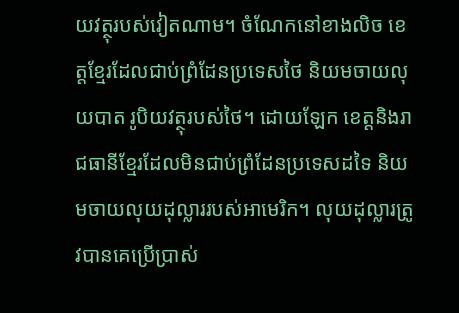យវត្ថុរបស់វៀតណាម។ ចំណែកនៅខាងលិច ខេត្តខ្មែរដែលជាប់ព្រំដែនប្រទេសថៃ និយមចាយលុយបាត រូបិយវត្ថុរបស់ថៃ។ ដោយឡែក ខេត្តនិងរាជធានីខ្មែរដែលមិនជាប់ព្រំដែនប្រទេសដទៃ និយមចាយលុយដុល្លាររបស់អាមេរិក។ លុយដុល្លារត្រូវបានគេប្រើប្រាស់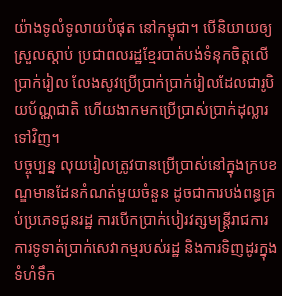យ៉ាងទូលំទូលាយបំផុត នៅកម្ពុជា។ បើនិយាយឲ្យស្រួលស្ដាប់ ប្រជាពលរដ្ឋខ្មែរបាត់បង់ទំនុកចិត្តលើប្រាក់រៀល លែងសូវប្រើប្រាក់ប្រាក់រៀលដែលជារូបិយប័ណ្ណជាតិ ហើយងាកមកប្រើប្រាស់ប្រាក់ដុល្លារទៅវិញ។
បច្ចុប្បន្ន លុយរៀលត្រូវបានប្រើប្រាស់នៅក្នុងក្របខណ្ឌមានដែនកំណត់មួយចំនួន ដូចជាការបង់ពន្ធគ្រប់ប្រភេទជូនរដ្ឋ ការបើកប្រាក់បៀរវត្សមន្ដ្រីរាជការ ការទូទាត់ប្រាក់សេវាកម្មរបស់រដ្ឋ និងការទិញដូរក្នុងទំហំទឹក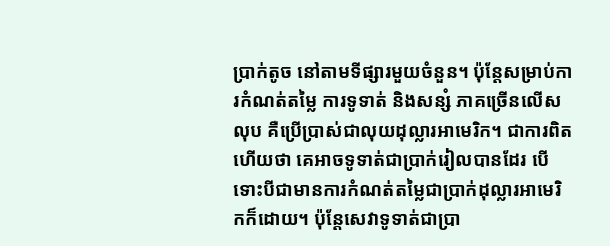ប្រាក់តូច នៅតាមទីផ្សារមួយចំនួន។ ប៉ុន្តែសម្រាប់ការកំណត់តម្លៃ ការទូទាត់ និងសន្សំ ភាគច្រើនលើសលុប គឺប្រើប្រាស់ជាលុយដុល្លារអាមេរិក។ ជាការពិតហើយថា គេអាចទូទាត់ជាប្រាក់រៀលបានដែរ បើទោះបីជាមានការកំណត់តម្លៃជាប្រាក់ដុល្លារអាមេរិកក៏ដោយ។ ប៉ុន្តែសេវាទូទាត់ជាប្រា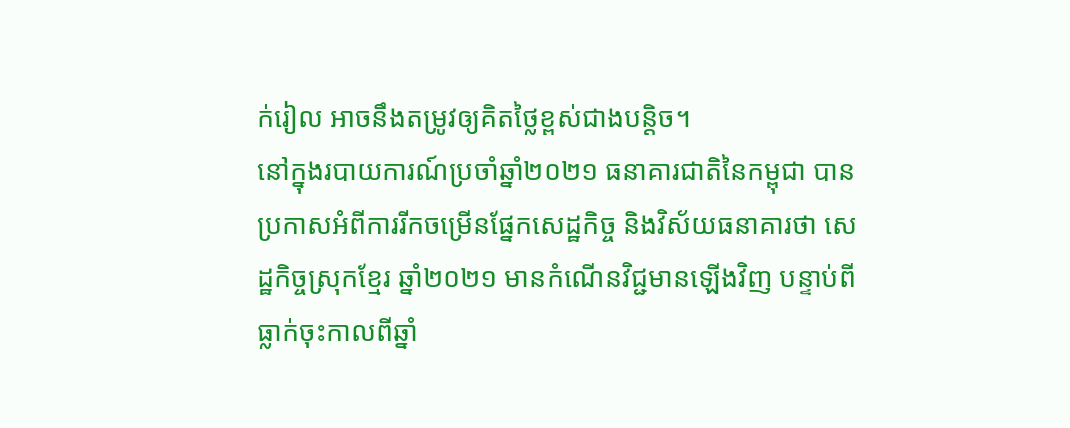ក់រៀល អាចនឹងតម្រូវឲ្យគិតថ្លៃខ្ពស់ជាងបន្តិច។
នៅក្នុងរបាយការណ៍ប្រចាំឆ្នាំ២០២១ ធនាគារជាតិនៃកម្ពុជា បានប្រកាសអំពីការរីកចម្រើនផ្នែកសេដ្ឋកិច្ច និងវិស័យធនាគារថា សេដ្ឋកិច្ចស្រុកខ្មែរ ឆ្នាំ២០២១ មានកំណើនវិជ្ជមានឡើងវិញ បន្ទាប់ពីធ្លាក់ចុះកាលពីឆ្នាំ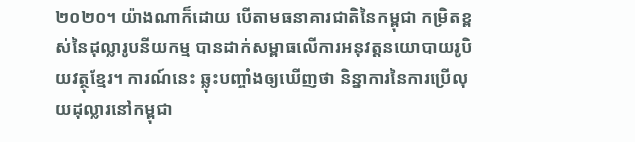២០២០។ យ៉ាងណាក៏ដោយ បើតាមធនាគារជាតិនៃកម្ពុជា កម្រិតខ្ពស់នៃដុល្លារូបនីយកម្ម បានដាក់សម្ពាធលើការអនុវត្តនយោបាយរូបិយវត្ថុខ្មែរ។ ការណ៍នេះ ឆ្លុះបញ្ចាំងឲ្យឃើញថា និន្នាការនៃការប្រើលុយដុល្លារនៅកម្ពុជា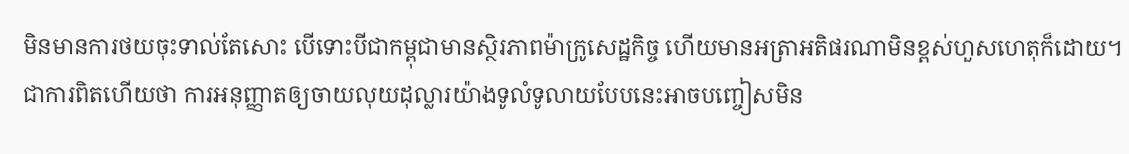មិនមានការថយចុះទាល់តែសោះ បើទោះបីជាកម្ពុជាមានស្ថិរភាពម៉ាក្រូសេដ្ឋកិច្ច ហើយមានអត្រាអតិផរណាមិនខ្ពស់ហួសហេតុក៏ដោយ។
ជាការពិតហើយថា ការអនុញ្ញាតឲ្យចាយលុយដុល្លារយ៉ាងទូលំទូលាយបែបនេះអាចបញ្ចៀសមិន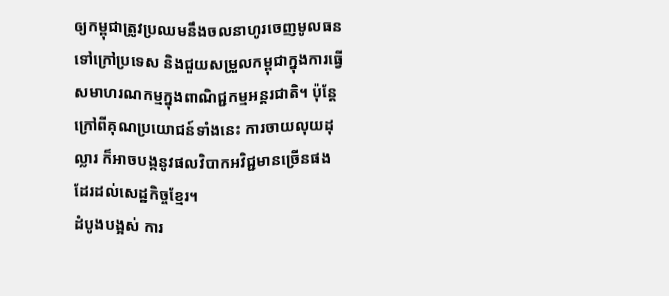ឲ្យកម្ពុជាត្រូវប្រឈមនឹងចលនាហូរចេញមូលធនទៅក្រៅប្រទេស និងជួយសម្រួលកម្ពុជាក្នុងការធ្វើសមាហរណកម្មក្នុងពាណិជ្ជកម្មអន្ដរជាតិ។ ប៉ុន្តែក្រៅពីគុណប្រយោជន៍ទាំងនេះ ការចាយលុយដុល្លារ ក៏អាចបង្កនូវផលវិបាកអវិជ្ជមានច្រើនផងដែរដល់សេដ្ឋកិច្ចខ្មែរ។
ដំបូងបង្អស់ ការ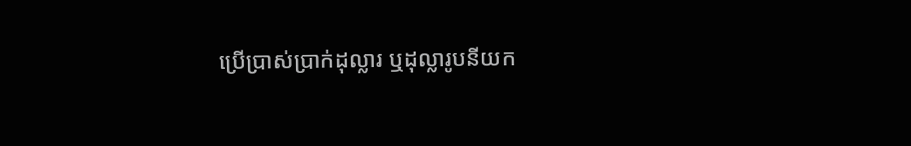ប្រើប្រាស់ប្រាក់ដុល្លារ ឬដុល្លារូបនីយក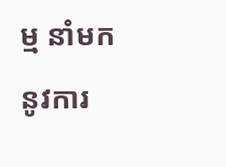ម្ម នាំមកនូវការ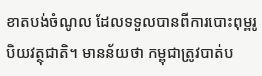ខាតបង់ចំណូល ដែលទទួលបានពីការបោះពុម្ពរូបិយវត្ថុជាតិ។ មានន័យថា កម្ពុជាត្រូវបាត់ប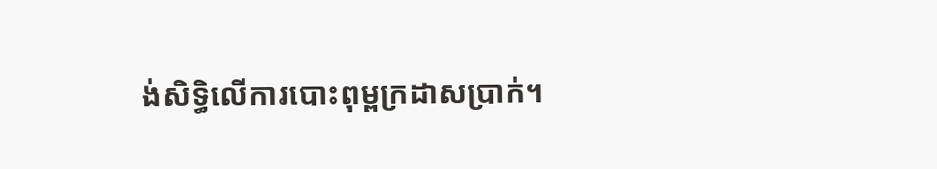ង់សិទ្ធិលើការបោះពុម្ពក្រដាសប្រាក់។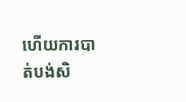ហើយការបាត់បង់សិ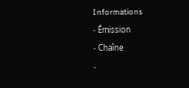Informations
- Émission
- Chaîne
-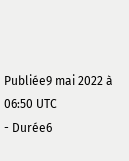Publiée9 mai 2022 à 06:50 UTC
- Durée6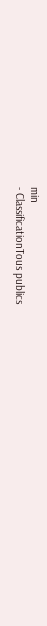min
- ClassificationTous publics